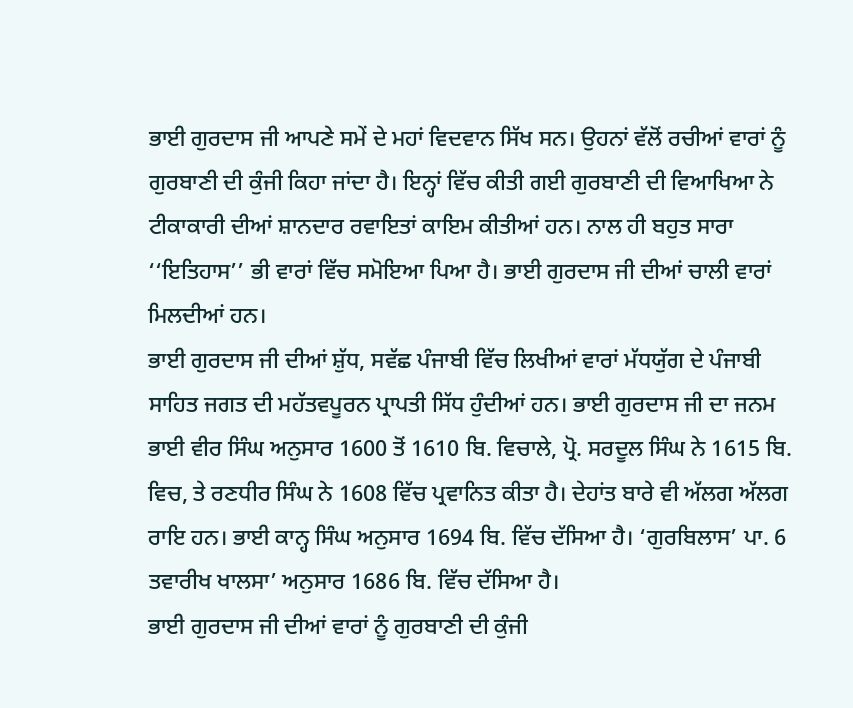ਭਾਈ ਗੁਰਦਾਸ ਜੀ ਆਪਣੇ ਸਮੇਂ ਦੇ ਮਹਾਂ ਵਿਦਵਾਨ ਸਿੱਖ ਸਨ। ਉਹਨਾਂ ਵੱਲੋਂ ਰਚੀਆਂ ਵਾਰਾਂ ਨੂੰ ਗੁਰਬਾਣੀ ਦੀ ਕੁੰਜੀ ਕਿਹਾ ਜਾਂਦਾ ਹੈ। ਇਨ੍ਹਾਂ ਵਿੱਚ ਕੀਤੀ ਗਈ ਗੁਰਬਾਣੀ ਦੀ ਵਿਆਖਿਆ ਨੇ ਟੀਕਾਕਾਰੀ ਦੀਆਂ ਸ਼ਾਨਦਾਰ ਰਵਾਇਤਾਂ ਕਾਇਮ ਕੀਤੀਆਂ ਹਨ। ਨਾਲ ਹੀ ਬਹੁਤ ਸਾਰਾ ‘‘ਇਤਿਹਾਸ’’ ਭੀ ਵਾਰਾਂ ਵਿੱਚ ਸਮੋਇਆ ਪਿਆ ਹੈ। ਭਾਈ ਗੁਰਦਾਸ ਜੀ ਦੀਆਂ ਚਾਲੀ ਵਾਰਾਂ ਮਿਲਦੀਆਂ ਹਨ।
ਭਾਈ ਗੁਰਦਾਸ ਜੀ ਦੀਆਂ ਸ਼ੁੱਧ, ਸਵੱਛ ਪੰਜਾਬੀ ਵਿੱਚ ਲਿਖੀਆਂ ਵਾਰਾਂ ਮੱਧਯੁੱਗ ਦੇ ਪੰਜਾਬੀ ਸਾਹਿਤ ਜਗਤ ਦੀ ਮਹੱਤਵਪੂਰਨ ਪ੍ਰਾਪਤੀ ਸਿੱਧ ਹੁੰਦੀਆਂ ਹਨ। ਭਾਈ ਗੁਰਦਾਸ ਜੀ ਦਾ ਜਨਮ ਭਾਈ ਵੀਰ ਸਿੰਘ ਅਨੁਸਾਰ 1600 ਤੋਂ 1610 ਬਿ. ਵਿਚਾਲੇ, ਪ੍ਰੋ. ਸਰਦੂਲ ਸਿੰਘ ਨੇ 1615 ਬਿ. ਵਿਚ, ਤੇ ਰਣਧੀਰ ਸਿੰਘ ਨੇ 1608 ਵਿੱਚ ਪ੍ਰਵਾਨਿਤ ਕੀਤਾ ਹੈ। ਦੇਹਾਂਤ ਬਾਰੇ ਵੀ ਅੱਲਗ ਅੱਲਗ ਰਾਇ ਹਨ। ਭਾਈ ਕਾਨ੍ਹ ਸਿੰਘ ਅਨੁਸਾਰ 1694 ਬਿ. ਵਿੱਚ ਦੱਸਿਆ ਹੈ। ‘ਗੁਰਬਿਲਾਸ’ ਪਾ. 6 ਤਵਾਰੀਖ ਖਾਲਸਾ’ ਅਨੁਸਾਰ 1686 ਬਿ. ਵਿੱਚ ਦੱਸਿਆ ਹੈ।
ਭਾਈ ਗੁਰਦਾਸ ਜੀ ਦੀਆਂ ਵਾਰਾਂ ਨੂੰ ਗੁਰਬਾਣੀ ਦੀ ਕੁੰਜੀ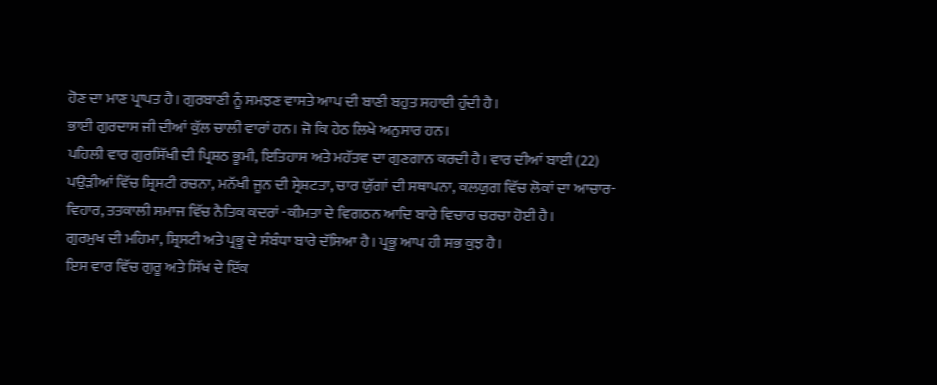ਹੋਣ ਦਾ ਮਾਣ ਪ੍ਰਾਪਤ ਹੈ। ਗੁਰਬਾਣੀ ਨੂੰ ਸਮਝਣ ਵਾਸਤੇ ਆਪ ਦੀ ਬਾਣੀ ਬਹੁਤ ਸਹਾਈ ਹੁੰਦੀ ਹੈ।
ਭਾਈ ਗੁਰਦਾਸ ਜੀ ਦੀਆਂ ਕੁੱਲ ਚਾਲੀ ਵਾਰਾਂ ਹਨ। ਜੋ ਕਿ ਹੇਠ ਲਿਖੇ ਅਨੁਸਾਰ ਹਨ।
ਪਹਿਲੀ ਵਾਰ ਗੁਰਸਿੱਖੀ ਦੀ ਪ੍ਰਿਸ਼ਠ ਭੂਮੀ, ਇਤਿਹਾਸ ਅਤੇ ਮਹੱਤਵ ਦਾ ਗੁਣਗਾਨ ਕਰਦੀ ਹੈ। ਵਾਰ ਦੀਆਂ ਬਾਈ (22) ਪਉੜੀਆਂ ਵਿੱਚ ਸ਼੍ਰਿਸਟੀ ਰਚਨਾ, ਮਨੱਖੀ ਜੂਨ ਦੀ ਸ੍ਰੇਸ਼ਟਤਾ, ਚਾਰ ਯੁੱਗਾਂ ਦੀ ਸਥਾਪਨਾ, ਕਲਯੁਗ ਵਿੱਚ ਲੋਕਾਂ ਦਾ ਆਚਾਰ-ਵਿਹਾਰ, ਤਤਕਾਲੀ ਸਮਾਜ ਵਿੱਚ ਨੈਤਿਕ ਕਦਰਾਂ -ਕੀਮਤਾ ਦੇ ਵਿਗਠਨ ਆਦਿ ਬਾਰੇ ਵਿਚਾਰ ਚਰਚਾ ਹੋਈ ਹੈ।
ਗੁਰਮੁਖ ਦੀ ਮਹਿਮਾ, ਸ਼੍ਰਿਸਟੀ ਅਤੇ ਪ੍ਰਭੂ ਦੇ ਸੰਬੰਧਾ ਬਾਰੇ ਦੱਸਿਆ ਹੈ। ਪ੍ਰਭੂ ਆਪ ਹੀ ਸਭ ਕੁਝ ਹੈ।
ਇਸ ਵਾਰ ਵਿੱਚ ਗੁਰੂ ਅਤੇ ਸਿੱਖ ਦੇ ਇੱਕ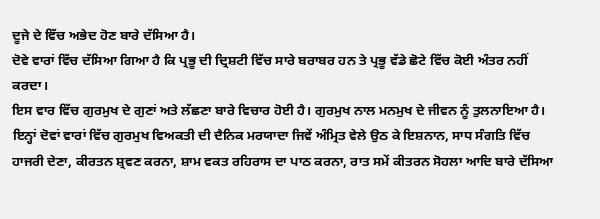ਦੂਜੇ ਦੇ ਵਿੱਚ ਅਭੇਦ ਹੋਣ ਬਾਰੇ ਦੱਸਿਆ ਹੈ।
ਦੋਵੇ ਵਾਰਾਂ ਵਿੱਚ ਦੱਸਿਆ ਗਿਆ ਹੈ ਕਿ ਪ੍ਰਭੂ ਦੀ ਦ੍ਰਿਸ਼ਟੀ ਵਿੱਚ ਸਾਰੇ ਬਰਾਬਰ ਹਨ ਤੇ ਪ੍ਰਭੂ ਵੱਡੇ ਛੋਟੇ ਵਿੱਚ ਕੋਈ ਅੰਤਰ ਨਹੀਂ ਕਰਦਾ।
ਇਸ ਵਾਰ ਵਿੱਚ ਗੁਰਮੁਖ ਦੇ ਗੁਣਾਂ ਅਤੇ ਲੱਛਣਾ ਬਾਰੇ ਵਿਚਾਰ ਹੋਈ ਹੈ। ਗੁਰਮੁਖ ਨਾਲ ਮਨਮੁਖ ਦੇ ਜੀਵਨ ਨੂੰ ਤੁਲਨਾਇਆ ਹੈ।
ਇਨ੍ਹਾਂ ਦੋਵਾਂ ਵਾਰਾਂ ਵਿੱਚ ਗੁਰਮੁਖ ਵਿਅਕਤੀ ਦੀ ਦੈਨਿਕ ਮਰਯਾਦਾ ਜਿਵੇਂ ਅੰਮ੍ਰਿਤ ਵੇਲੇ ਉਠ ਕੇ ਇਸ਼ਨਾਨ, ਸਾਧ ਸੰਗਤਿ ਵਿੱਚ ਹਾਜਰੀ ਦੇਣਾ, ਕੀਰਤਨ ਸ਼੍ਰਵਣ ਕਰਨਾ, ਸ਼ਾਮ ਵਕਤ ਰਹਿਰਾਸ ਦਾ ਪਾਠ ਕਰਨਾ, ਰਾਤ ਸਮੇਂ ਕੀਤਰਨ ਸੋਹਲਾ ਆਦਿ ਬਾਰੇ ਦੱਸਿਆ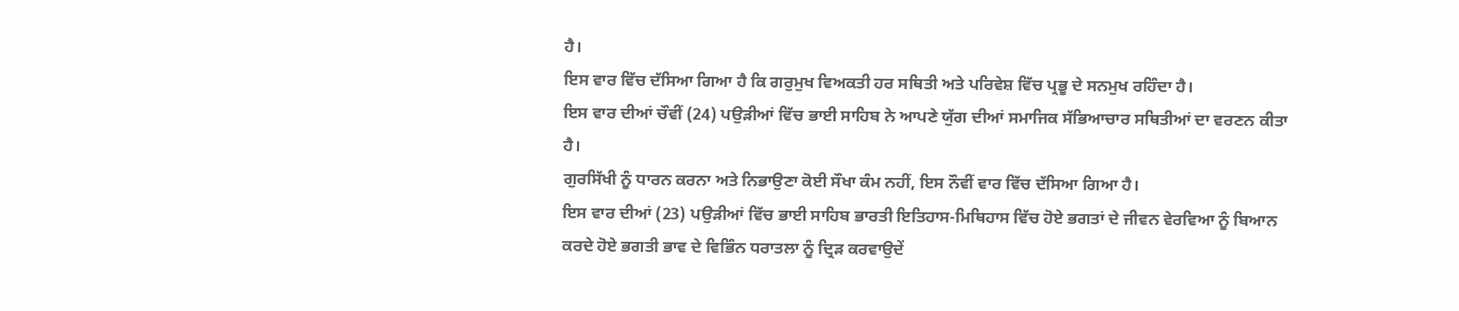ਹੈ।
ਇਸ ਵਾਰ ਵਿੱਚ ਦੱਸਿਆ ਗਿਆ ਹੈ ਕਿ ਗਰੁਮੁਖ ਵਿਅਕਤੀ ਹਰ ਸਥਿਤੀ ਅਤੇ ਪਰਿਵੇਸ਼ ਵਿੱਚ ਪ੍ਰਭੂ ਦੇ ਸਨਮੁਖ ਰਹਿੰਦਾ ਹੈ।
ਇਸ ਵਾਰ ਦੀਆਂ ਚੌਵੀਂ (24) ਪਉੜੀਆਂ ਵਿੱਚ ਭਾਈ ਸਾਹਿਬ ਨੇ ਆਪਣੇ ਯੁੱਗ ਦੀਆਂ ਸਮਾਜਿਕ ਸੱਭਿਆਚਾਰ ਸਥਿਤੀਆਂ ਦਾ ਵਰਣਨ ਕੀਤਾ ਹੈ।
ਗੁਰਸਿੱਖੀ ਨੂੰ ਧਾਰਨ ਕਰਨਾ ਅਤੇ ਨਿਭਾਉਣਾ ਕੋਈ ਸੌਖਾ ਕੰਮ ਨਹੀਂ, ਇਸ ਨੌਵੀਂ ਵਾਰ ਵਿੱਚ ਦੱਸਿਆ ਗਿਆ ਹੈ।
ਇਸ ਵਾਰ ਦੀਆਂ (23) ਪਉੜੀਆਂ ਵਿੱਚ ਭਾਈ ਸਾਹਿਬ ਭਾਰਤੀ ਇਤਿਹਾਸ-ਮਿਥਿਹਾਸ ਵਿੱਚ ਹੋਏ ਭਗਤਾਂ ਦੇ ਜੀਵਨ ਵੇਰਵਿਆ ਨੂੰ ਬਿਆਨ ਕਰਦੇ ਹੋਏ ਭਗਤੀ ਭਾਵ ਦੇ ਵਿਭਿੰਨ ਧਰਾਤਲਾ ਨੂੰ ਦ੍ਰਿੜ ਕਰਵਾਉਦੇਂ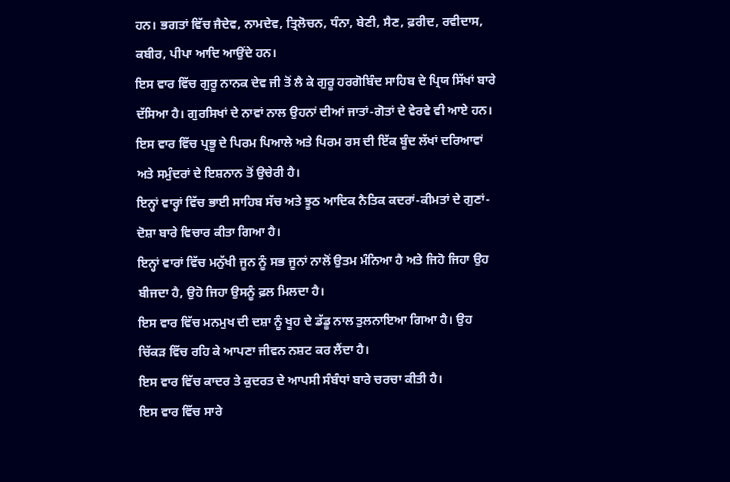ਹਨ। ਭਗਤਾਂ ਵਿੱਚ ਜੈਦੇਵ, ਨਾਮਦੇਵ, ਤ੍ਰਿਲੋਚਨ, ਧੰਨਾ, ਬੇਣੀ, ਸੈਣ, ਫ਼ਰੀਦ, ਰਵੀਦਾਸ, ਕਬੀਰ, ਪੀਪਾ ਆਦਿ ਆਉਂਦੇ ਹਨ।
ਇਸ ਵਾਰ ਵਿੱਚ ਗੁਰੂ ਨਾਨਕ ਦੇਵ ਜੀ ਤੋਂ ਲੈ ਕੇ ਗੁਰੂ ਹਰਗੋਬਿੰਦ ਸਾਹਿਬ ਦੇ ਪ੍ਰਿਯ ਸਿੱਖਾਂ ਬਾਰੇ ਦੱਸਿਆ ਹੈ। ਗੁਰਸਿਖਾਂ ਦੇ ਨਾਵਾਂ ਨਾਲ ਉਹਨਾਂ ਦੀਆਂ ਜਾਤਾਂ-ਗੋਤਾਂ ਦੇ ਵੇਰਵੇ ਵੀ ਆਏ ਹਨ।
ਇਸ ਵਾਰ ਵਿੱਚ ਪ੍ਰਭੂ ਦੇ ਪਿਰਮ ਪਿਆਲੇ ਅਤੇ ਪਿਰਮ ਰਸ ਦੀ ਇੱਕ ਬੂੰਦ ਲੱਖਾਂ ਦਰਿਆਵਾਂ ਅਤੇ ਸਮੁੰਦਰਾਂ ਦੇ ਇਸ਼ਨਾਨ ਤੋਂ ਉਚੇਰੀ ਹੈ।
ਇਨ੍ਹਾਂ ਵਾਰ੍ਹਾਂ ਵਿੱਚ ਭਾਈ ਸਾਹਿਬ ਸੱਚ ਅਤੇ ਝੂਠ ਆਦਿਕ ਨੈਤਿਕ ਕਦਰਾਂ-ਕੀਮਤਾਂ ਦੇ ਗੁਣਾਂ-ਦੋਸ਼ਾ ਬਾਰੇ ਵਿਚਾਰ ਕੀਤਾ ਗਿਆ ਹੈ।
ਇਨ੍ਹਾਂ ਵਾਰਾਂ ਵਿੱਚ ਮਨੁੱਖੀ ਜੂਨ ਨੂੰ ਸਭ ਜੂਨਾਂ ਨਾਲੋਂ ਉਤਮ ਮੰਨਿਆ ਹੈ ਅਤੇ ਜਿਹੋ ਜਿਹਾ ਉਹ ਬੀਜਦਾ ਹੈ, ਉਹੋ ਜਿਹਾ ਉਸਨੂੰ ਫ਼ਲ ਮਿਲਦਾ ਹੈ।
ਇਸ ਵਾਰ ਵਿੱਚ ਮਨਮੁਖ ਦੀ ਦਸ਼ਾ ਨੂੰ ਖੂਹ ਦੇ ਡੱਡੂ ਨਾਲ ਤੁਲਨਾਇਆ ਗਿਆ ਹੈ। ਉਹ ਚਿੱਕੜ ਵਿੱਚ ਰਹਿ ਕੇ ਆਪਣਾ ਜੀਵਨ ਨਸ਼ਟ ਕਰ ਲੈਂਦਾ ਹੈ।
ਇਸ ਵਾਰ ਵਿੱਚ ਕਾਦਰ ਤੇ ਕੁਦਰਤ ਦੇ ਆਪਸੀ ਸੰਬੰਧਾਂ ਬਾਰੇ ਚਰਚਾ ਕੀਤੀ ਹੈ।
ਇਸ ਵਾਰ ਵਿੱਚ ਸਾਰੇ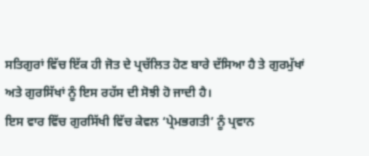ਸਤਿਗੁਰਾਂ ਵਿੱਚ ਇੱਕ ਹੀ ਜੋਤ ਦੇ ਪ੍ਰਚੱਲਿਤ ਹੋਣ ਬਾਰੇ ਦੱਸਿਆ ਹੈ ਤੇ ਗੁਰਮੁੱਖਾਂ ਅਤੇ ਗੁਰਸਿੱਖਾਂ ਨੂੰ ਇਸ ਰਹੱਸ ਦੀ ਸੋਝੀ ਹੋ ਜਾਦੀ ਹੈ।
ਇਸ ਵਾਰ ਵਿੱਚ ਗੁਰਸਿੱਖੀ ਵਿੱਚ ਕੇਵਲ ‘ਪ੍ਰੇਮਭਗਤੀ’ ਨੂੰ ਪ੍ਰਵਾਨ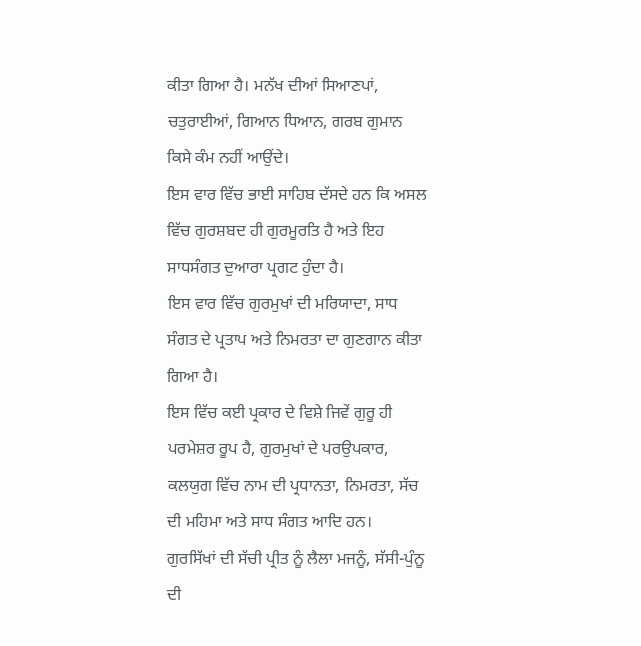ਕੀਤਾ ਗਿਆ ਹੈ। ਮਨੱਖ ਦੀਆਂ ਸਿਆਣਪਾਂ, ਚਤੁਰਾਈਆਂ, ਗਿਆਨ ਧਿਆਨ, ਗਰਬ ਗੁਮਾਨ ਕਿਸੇ ਕੰਮ ਨਹੀਂ ਆਉਂਦੇ।
ਇਸ ਵਾਰ ਵਿੱਚ ਭਾਈ ਸਾਹਿਬ ਦੱਸਦੇ ਹਨ ਕਿ ਅਸਲ ਵਿੱਚ ਗੁਰਸ਼ਬਦ ਹੀ ਗੁਰਮੂਰਤਿ ਹੈ ਅਤੇ ਇਹ ਸਾਧਸੰਗਤ ਦੁਆਰਾ ਪ੍ਰਗਟ ਹੁੰਦਾ ਹੈ।
ਇਸ ਵਾਰ ਵਿੱਚ ਗੁਰਮੁਖਾਂ ਦੀ ਮਰਿਯਾਦਾ, ਸਾਧ ਸੰਗਤ ਦੇ ਪ੍ਰਤਾਪ ਅਤੇ ਨਿਮਰਤਾ ਦਾ ਗੁਣਗਾਨ ਕੀਤਾ ਗਿਆ ਹੈ।
ਇਸ ਵਿੱਚ ਕਈ ਪ੍ਰਕਾਰ ਦੇ ਵਿਸ਼ੇ ਜਿਵੇਂ ਗੁਰੂ ਹੀ ਪਰਮੇਸ਼ਰ ਰੂਪ ਹੈ, ਗੁਰਮੁਖਾਂ ਦੇ ਪਰਉਪਕਾਰ, ਕਲਯੁਗ ਵਿੱਚ ਨਾਮ ਦੀ ਪ੍ਰਧਾਨਤਾ, ਨਿਮਰਤਾ, ਸੱਚ ਦੀ ਮਹਿਮਾ ਅਤੇ ਸਾਧ ਸੰਗਤ ਆਦਿ ਹਨ।
ਗੁਰਸਿੱਖਾਂ ਦੀ ਸੱਚੀ ਪ੍ਰੀਤ ਨੂੰ ਲੈਲਾ ਮਜਨੂੰ, ਸੱਸੀ-ਪੁੰਨੂ ਦੀ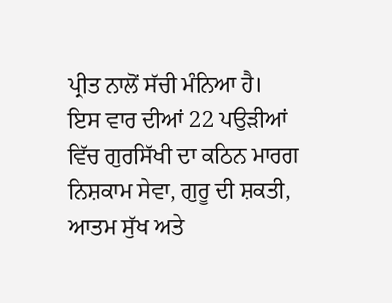ਪ੍ਰੀਤ ਨਾਲੋਂ ਸੱਚੀ ਮੰਨਿਆ ਹੈ।
ਇਸ ਵਾਰ ਦੀਆਂ 22 ਪਉੜੀਆਂ ਵਿੱਚ ਗੁਰਸਿੱਖੀ ਦਾ ਕਠਿਨ ਮਾਰਗ ਨਿਸ਼ਕਾਮ ਸੇਵਾ, ਗੁਰੂ ਦੀ ਸ਼ਕਤੀ, ਆਤਮ ਸੁੱਖ ਅਤੇ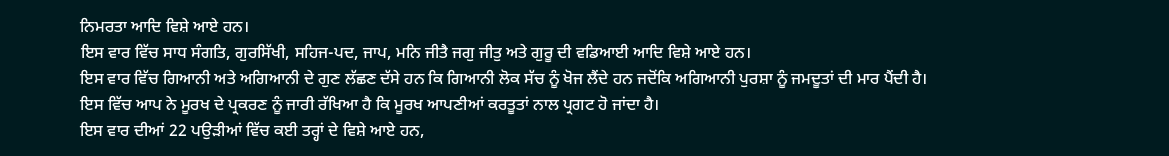ਨਿਮਰਤਾ ਆਦਿ ਵਿਸ਼ੇ ਆਏ ਹਨ।
ਇਸ ਵਾਰ ਵਿੱਚ ਸਾਧ ਸੰਗਤਿ, ਗੁਰਸਿੱਖੀ, ਸਹਿਜ-ਪਦ, ਜਾਪ, ਮਨਿ ਜੀਤੈ ਜਗੁ ਜੀਤੁ ਅਤੇ ਗੁਰੂ ਦੀ ਵਡਿਆਈ ਆਦਿ ਵਿਸ਼ੇ ਆਏ ਹਨ।
ਇਸ ਵਾਰ ਵਿੱਚ ਗਿਆਨੀ ਅਤੇ ਅਗਿਆਨੀ ਦੇ ਗੁਣ ਲੱਛਣ ਦੱਸੇ ਹਨ ਕਿ ਗਿਆਨੀ ਲੋਕ ਸੱਚ ਨੂੰ ਖੋਜ ਲੈਂਦੇ ਹਨ ਜਦੋਂਕਿ ਅਗਿਆਨੀ ਪੁਰਸ਼ਾ ਨੂੰ ਜਮਦੂਤਾਂ ਦੀ ਮਾਰ ਪੈਂਦੀ ਹੈ।
ਇਸ ਵਿੱਚ ਆਪ ਨੇ ਮੂਰਖ ਦੇ ਪ੍ਰਕਰਣ ਨੂੰ ਜਾਰੀ ਰੱਖਿਆ ਹੈ ਕਿ ਮੂਰਖ ਆਪਣੀਆਂ ਕਰਤੂਤਾਂ ਨਾਲ ਪ੍ਰਗਟ ਹੋ ਜਾਂਦਾ ਹੈ।
ਇਸ ਵਾਰ ਦੀਆਂ 22 ਪਉੜੀਆਂ ਵਿੱਚ ਕਈ ਤਰ੍ਹਾਂ ਦੇ ਵਿਸ਼ੇ ਆਏ ਹਨ,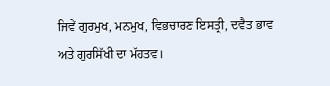ਜਿਵੇਂ ਗੁਰਮੁਖ, ਮਨਮੁਖ, ਵਿਭਚਾਰਣ ਇਸਤ੍ਰੀ, ਦਵੈਤ ਭਾਵ ਅਤੇ ਗੁਰਸਿੱਖੀ ਦਾ ਮੱਹਤਵ।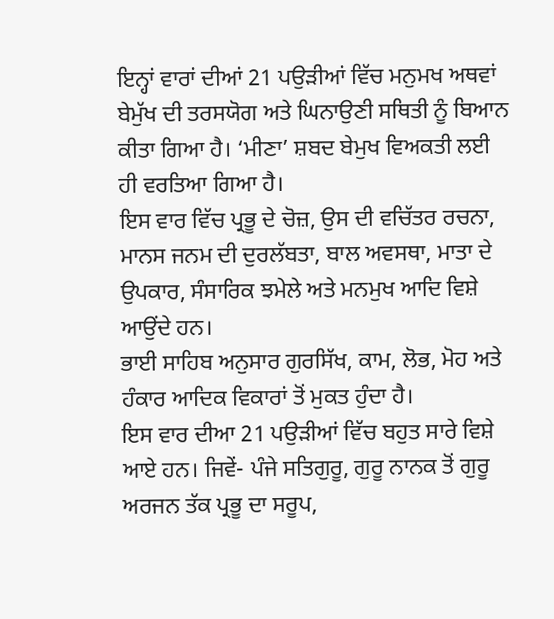ਇਨ੍ਹਾਂ ਵਾਰਾਂ ਦੀਆਂ 21 ਪਉੜੀਆਂ ਵਿੱਚ ਮਨੁਮਖ ਅਥਵਾਂ ਬੇਮੁੱਖ ਦੀ ਤਰਸਯੋਗ ਅਤੇ ਘਿਨਾਉਣੀ ਸਥਿਤੀ ਨੂੰ ਬਿਆਨ ਕੀਤਾ ਗਿਆ ਹੈ। ‘ਮੀਣਾ’ ਸ਼ਬਦ ਬੇਮੁਖ ਵਿਅਕਤੀ ਲਈ ਹੀ ਵਰਤਿਆ ਗਿਆ ਹੈ।
ਇਸ ਵਾਰ ਵਿੱਚ ਪ੍ਰਭੂ ਦੇ ਚੋਜ਼, ਉਸ ਦੀ ਵਚਿੱਤਰ ਰਚਨਾ, ਮਾਨਸ ਜਨਮ ਦੀ ਦੁਰਲੱਬਤਾ, ਬਾਲ ਅਵਸਥਾ, ਮਾਤਾ ਦੇ ਉਪਕਾਰ, ਸੰਸਾਰਿਕ ਝਮੇਲੇ ਅਤੇ ਮਨਮੁਖ ਆਦਿ ਵਿਸ਼ੇ ਆਉਂਦੇ ਹਨ।
ਭਾਈ ਸਾਹਿਬ ਅਨੁਸਾਰ ਗੁਰਸਿੱਖ, ਕਾਮ, ਲੋਭ, ਮੋਹ ਅਤੇ ਹੰਕਾਰ ਆਦਿਕ ਵਿਕਾਰਾਂ ਤੋਂ ਮੁਕਤ ਹੁੰਦਾ ਹੈ।
ਇਸ ਵਾਰ ਦੀਆ 21 ਪਉੜੀਆਂ ਵਿੱਚ ਬਹੁਤ ਸਾਰੇ ਵਿਸ਼ੇ ਆਏ ਹਨ। ਜਿਵੇਂ- ਪੰਜੇ ਸਤਿਗੁਰੂ, ਗੁਰੂ ਨਾਨਕ ਤੋਂ ਗੁਰੂ ਅਰਜਨ ਤੱਕ ਪ੍ਰਭੂ ਦਾ ਸਰੂਪ,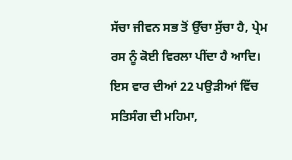ਸੱਚਾ ਜੀਵਨ ਸਭ ਤੋਂ ਉੱਚਾ ਸੁੱਚਾ ਹੈ, ਪ੍ਰੇਮ ਰਸ ਨੂੰ ਕੋਈ ਵਿਰਲਾ ਪੀਂਦਾ ਹੈ ਆਦਿ।
ਇਸ ਵਾਰ ਦੀਆਂ 22 ਪਉੜੀਆਂ ਵਿੱਚ ਸਤਿਸੰਗ ਦੀ ਮਹਿਮਾ,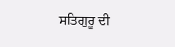ਸਤਿਗੁਰੂ ਦੀ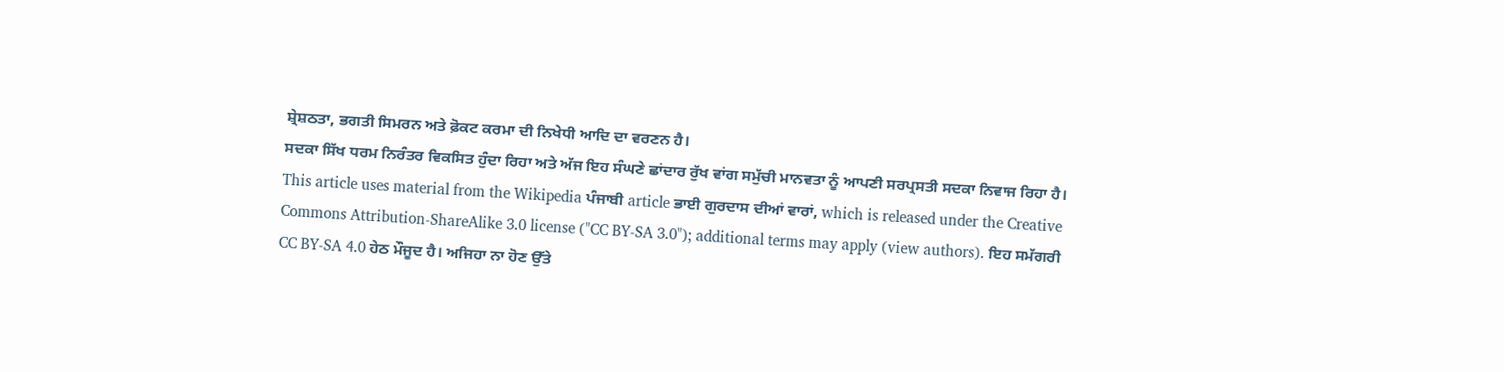ਸ਼੍ਰੇਸ਼ਠਤਾ, ਭਗਤੀ ਸਿਮਰਨ ਅਤੇ ਫ਼ੋਕਟ ਕਰਮਾ ਦੀ ਨਿਖੇਧੀ ਆਦਿ ਦਾ ਵਰਣਨ ਹੈ।
ਸਦਕਾ ਸਿੱਖ ਧਰਮ ਨਿਰੰਤਰ ਵਿਕਸਿਤ ਹੁੰਦਾ ਰਿਹਾ ਅਤੇ ਅੱਜ ਇਹ ਸੰਘਣੇ ਛਾਂਦਾਰ ਰੁੱਖ ਵਾਂਗ ਸਮੁੱਚੀ ਮਾਨਵਤਾ ਨੂੰ ਆਪਣੀ ਸਰਪ੍ਰਸਤੀ ਸਦਕਾ ਨਿਵਾਜ ਰਿਹਾ ਹੈ।
This article uses material from the Wikipedia ਪੰਜਾਬੀ article ਭਾਈ ਗੁਰਦਾਸ ਦੀਆਂ ਵਾਰਾਂ, which is released under the Creative Commons Attribution-ShareAlike 3.0 license ("CC BY-SA 3.0"); additional terms may apply (view authors). ਇਹ ਸਮੱਗਰੀ CC BY-SA 4.0 ਹੇਠ ਮੌਜੂਦ ਹੈ। ਅਜਿਹਾ ਨਾ ਹੋਣ ਉੱਤੇ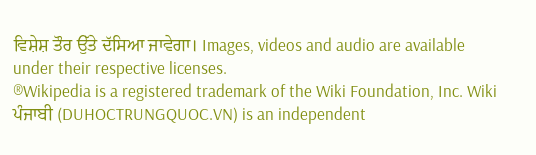ਵਿਸ਼ੇਸ਼ ਤੌਰ ਉੱਤੇ ਦੱਸਿਆ ਜਾਵੇਗਾ। Images, videos and audio are available under their respective licenses.
®Wikipedia is a registered trademark of the Wiki Foundation, Inc. Wiki ਪੰਜਾਬੀ (DUHOCTRUNGQUOC.VN) is an independent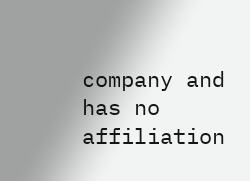company and has no affiliation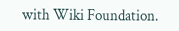with Wiki Foundation.